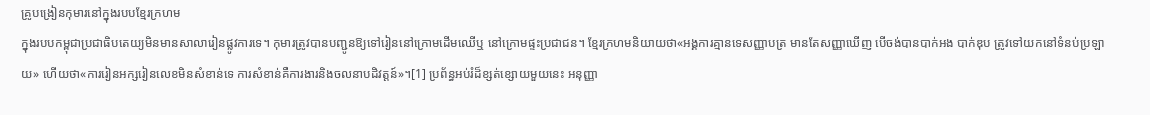គ្រូបង្រៀនកុមារនៅក្នុងរបបខ្មែរក្រហម
ក្នុងរបបកម្ពុជាប្រជាធិបតេយ្យមិនមានសាលារៀនផ្លូវការទេ។ កុមារត្រូវបានបញ្ជូនឱ្យទៅរៀននៅក្រោមដើមឈើឬ នៅក្រោមផ្ទះប្រជាជន។ ខ្មែរក្រហមនិយាយថា«អង្គការគ្មានទេសញ្ញាបត្រ មានតែសញ្ញាឃើញ បើចង់បានបាក់អង បាក់ឌុប ត្រូវទៅយកនៅទំនប់ប្រឡាយ» ហើយថា«ការរៀនអក្សរៀនលេខមិនសំខាន់ទេ ការសំខាន់គឺការងារនិងចលនាបដិវត្តន៍»។[1] ប្រព័ន្ធអប់រំដ៏ខ្សត់ខ្សោយមួយនេះ អនុញ្ញា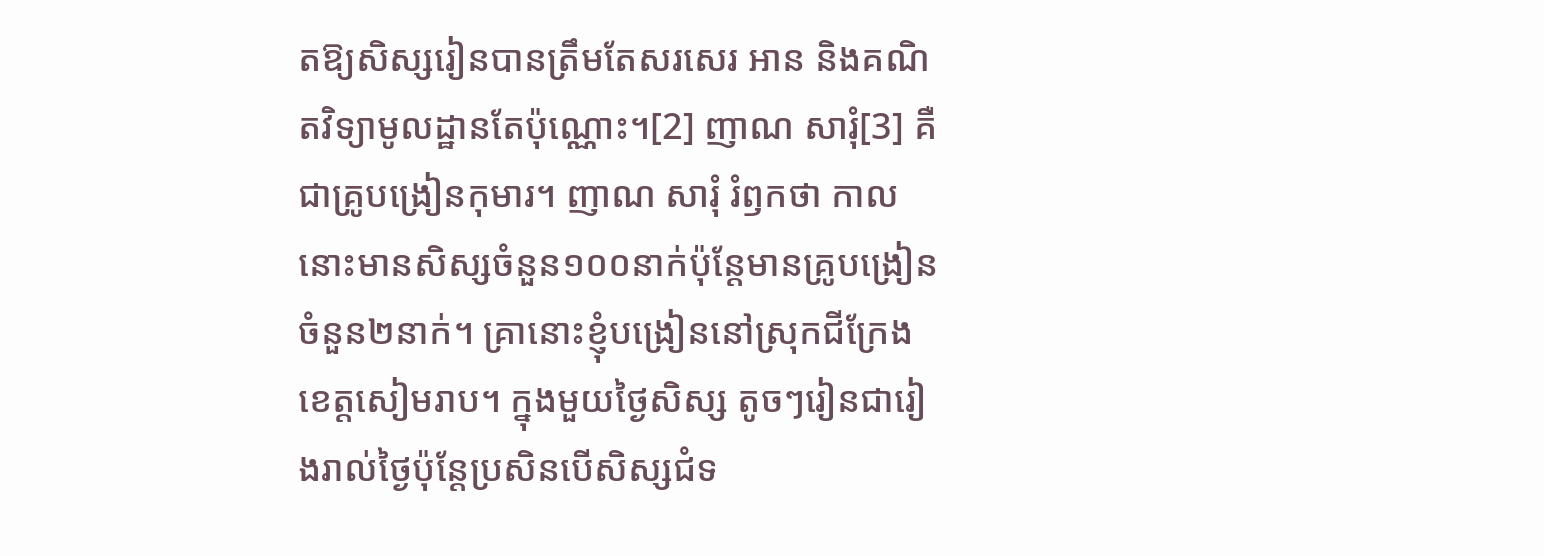តឱ្យសិស្សរៀនបានត្រឹមតែសរសេរ អាន និងគណិតវិទ្យាមូលដ្ឋានតែប៉ុណ្ណោះ។[2] ញាណ សារុំ[3] គឺជាគ្រូបង្រៀនកុមារ។ ញាណ សារុំ រំឭកថា កាលនោះមានសិស្សចំនួន១០០នាក់ប៉ុន្តែមានគ្រូបង្រៀនចំនួន២នាក់។ គ្រានោះខ្ញុំបង្រៀននៅស្រុកជីក្រែង ខេត្តសៀមរាប។ ក្នុងមួយថ្ងៃសិស្ស តូចៗរៀនជារៀងរាល់ថ្ងៃប៉ុន្តែប្រសិនបើសិស្សជំទ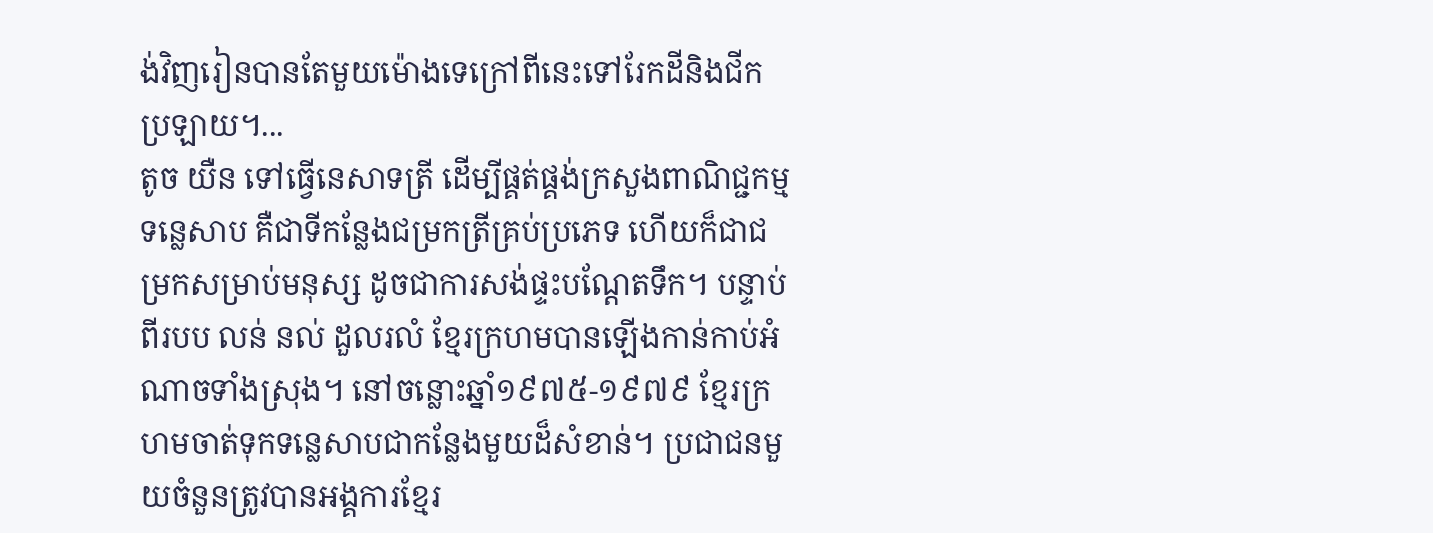ង់វិញរៀនបានតែមួយម៉ោងទេក្រៅពីនេះទៅរែកដីនិងជីកប្រឡាយ។...
តូច យឺន ទៅធ្វើនេសាទត្រី ដើម្បីផ្គត់ផ្គង់ក្រសួងពាណិជ្ជកម្ម
ទន្លេសាប គឺជាទីកន្លែងជម្រកត្រីគ្រប់ប្រភេទ ហើយក៏ជាជម្រកសម្រាប់មនុស្ស ដូចជាការសង់ផ្ទះបណ្តែតទឹក។ បន្ទាប់ពីរបប លន់ នល់ ដួលរលំ ខ្មែរក្រហមបានឡើងកាន់កាប់អំណាចទាំងស្រុង។ នៅចន្លោះឆ្នាំ១៩៧៥-១៩៧៩ ខ្មែរក្រហមចាត់ទុកទន្លេសាបជាកន្លែងមួយដ៏សំខាន់។ ប្រជាជនមួយចំនួនត្រូវបានអង្គការខ្មែរ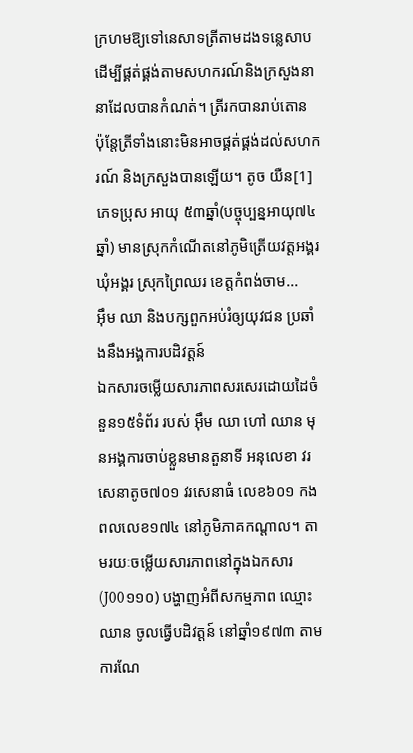ក្រហមឱ្យទៅនេសាទត្រីតាមដងទន្លេសាប ដើម្បីផ្គត់ផ្គង់តាមសហករណ៍និងក្រសួងនានាដែលបានកំណត់។ ត្រីរកបានរាប់តោន ប៉ុន្តែត្រីទាំងនោះមិនអាចផ្គត់ផ្គង់ដល់សហករណ៍ និងក្រសួងបានឡើយ។ តូច យឺន[1] ភេទប្រុស អាយុ ៥៣ឆ្នាំ(បច្ចុប្បន្នអាយុ៧៤ឆ្នាំ) មានស្រុកកំណើតនៅភូមិត្រើយវត្តអង្គរ ឃុំអង្គរ ស្រុកព្រៃឈរ ខេត្តកំពង់ចាម...
អ៊ឹម ឈា និងបក្សពួកអប់រំឲ្យយុវជន ប្រឆាំងនឹងអង្គការបដិវត្តន៍
ឯកសារចម្លើយសារភាពសរសេរដោយដៃចំនួន១៥ទំព័រ របស់ អ៊ឹម ឈា ហៅ ឈាន មុនអង្គការចាប់ខ្លួនមានតួនាទី អនុលេខា វរសេនាតូច៧០១ វរសេនាធំ លេខ៦០១ កងពលលេខ១៧៤ នៅភូមិភាគកណ្ដាល។ តាមរយៈចម្លើយសារភាពនៅក្នុងឯកសារ (J00១១០) បង្ហាញអំពីសកម្មភាព ឈ្មោះ ឈាន ចូលធ្វើបដិវត្តន៍ នៅឆ្នាំ១៩៧៣ តាមការណែ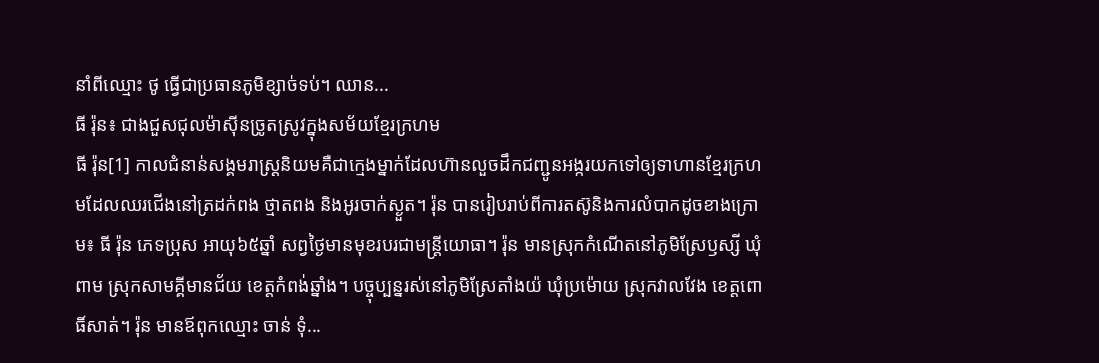នាំពីឈ្មោះ ថូ ធ្វើជាប្រធានភូមិខ្សាច់ទប់។ ឈាន...
ធី រ៉ុន៖ ជាងជួសជុលម៉ាស៊ីនច្រូតស្រូវក្នុងសម័យខ្មែរក្រហម
ធី រ៉ុន[1] កាលជំនាន់សង្គមរាស្រ្តនិយមគឺជាក្មេងម្នាក់ដែលហ៊ានលួចដឹកជញ្ជូនអង្ករយកទៅឲ្យទាហានខ្មែរក្រហមដែលឈរជើងនៅត្រដក់ពង ថ្មាតពង និងអូរចាក់ស្ងួត។ រ៉ុន បានរៀបរាប់ពីការតស៊ូនិងការលំបាកដូចខាងក្រោម៖ ធី រ៉ុន ភេទប្រុស អាយុ៦៥ឆ្នាំ សព្វថ្ងៃមានមុខរបរជាមន្រ្តីយោធា។ រ៉ុន មានស្រុកកំណើតនៅភូមិស្រែឫស្សី ឃុំពាម ស្រុកសាមគ្គីមានជ័យ ខេត្តកំពង់ឆ្នាំង។ បច្ចុប្បន្នរស់នៅភូមិស្រែតាំងយ៉ ឃុំប្រម៉ោយ ស្រុកវាលវែង ខេត្តពោធិ៍សាត់។ រ៉ុន មានឪពុកឈ្មោះ ចាន់ ទុំ...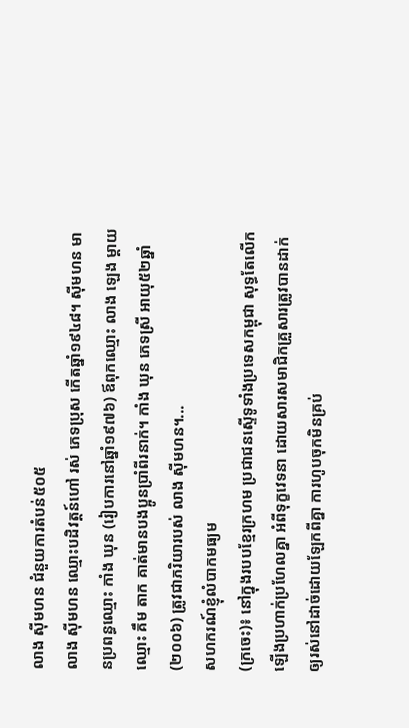លាង ស៊ីមហន ជំនួយការតំបន់៥០៥
លាង ស៊ីមហន ឈ្មោះបដិវត្តន៍ហៅ រស់ ភេទប្រុស កើតឆ្នាំ១៩៤៨។ ស៊ីមហន មានប្រពន្ធឈ្មោះ កាំង ឃុន (រៀបការនៅឆ្នាំ១៩៧៦) ឪពុកឈ្មោះ លាង ឡេង ម្ដាយឈ្មោះ គឹម តាក គាត់មានបងប្អូនប្រាំពីរនាក់។ កាំង ឃុន ភេទស្រី អាយុ៥២ឆ្នាំ(២០០៦) ត្រូវជាភរិយារបស់ លាង ស៊ីមហន។...
សហករណ៍ខ្ញុំលំបាកមធ្យម
(ក្រចេះ)៖ នៅក្នុងរបបខ្មែរក្រហម ប្រជាជនស្ទើទូទាំងប្រទេសកម្ពុជា សុទ្ធតែលើកឡើងប្រហាក់ប្រហែលគ្នា អំពីទុក្ខវេទនា ដោយសារសមាជិកគ្រួសារត្រូវបានដាក់ឲ្យរស់នៅដាច់ដោយឡែកពីគ្នា ការហូបចុកមិនគ្រប់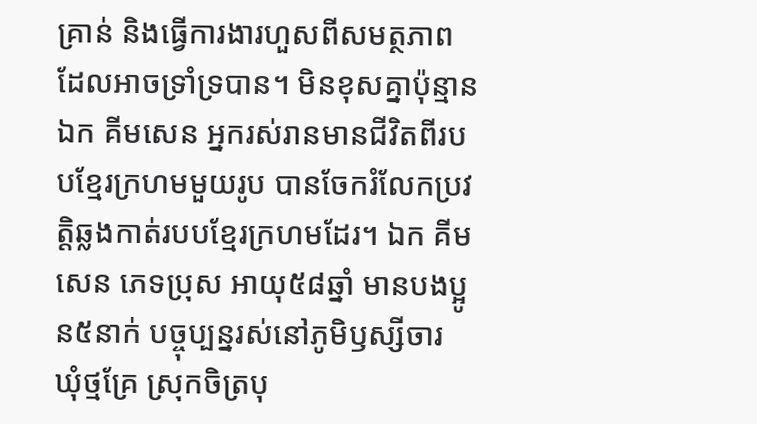គ្រាន់ និងធ្វើការងារហួសពីសមត្ថភាពដែលអាចទ្រាំទ្របាន។ មិនខុសគ្នាប៉ុន្មាន ឯក គីមសេន អ្នករស់រានមានជីវិតពីរបបខ្មែរក្រហមមួយរូប បានចែករំលែកប្រវត្តិឆ្លងកាត់របបខ្មែរក្រហមដែរ។ ឯក គីមសេន ភេទប្រុស អាយុ៥៨ឆ្នាំ មានបងប្អូន៥នាក់ បច្ចុប្បន្នរស់នៅភូមិឫស្សីចារ ឃុំថ្មគ្រែ ស្រុកចិត្របុ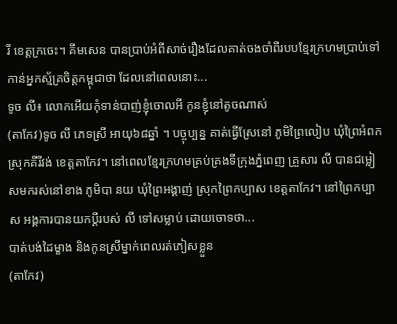រី ខេត្តក្រចេះ។ គីមសេន បានប្រាប់អំពីសាច់រឿងដែលគាត់ចងចាំពីរបបខ្មែរក្រហមប្រាប់ទៅកាន់អ្នកស្ម័គ្រចិត្តកម្ពុជាថា ដែលនៅពេលនោះ...
ទូច លី៖ លោកអើយកុំទាន់បាញ់ខ្ញុំចោលអី កូនខ្ញុំនៅតូចណាស់
(តាកែវ)ទូច លី ភេទស្រី អាយុ៦៨ឆ្នាំ ។ បច្ចុប្បន្ន គាត់ធ្វើស្រែនៅ ភូមិព្រៃលៀប ឃុំព្រៃអំពក ស្រុកគីរីវង់ ខេត្តតាកែវ។ នៅពេលខ្មែរក្រហមគ្រប់គ្រងទីក្រុងភ្នំពេញ គ្រួសារ លី បានជម្លៀសមករស់នៅខាង ភូមិបា នយ ឃុំព្រៃអង្គាញ់ ស្រុកព្រៃកប្បាស ខេត្តតាកែវ។ នៅព្រៃកប្បាស អង្គការបានយកប្ដីរបស់ លី ទៅសម្លាប់ ដោយចោទថា...
បាត់បង់ដៃម្ខាង និងកូនស្រីម្នាក់ពេលរត់ភៀសខ្លួន
(តាកែវ)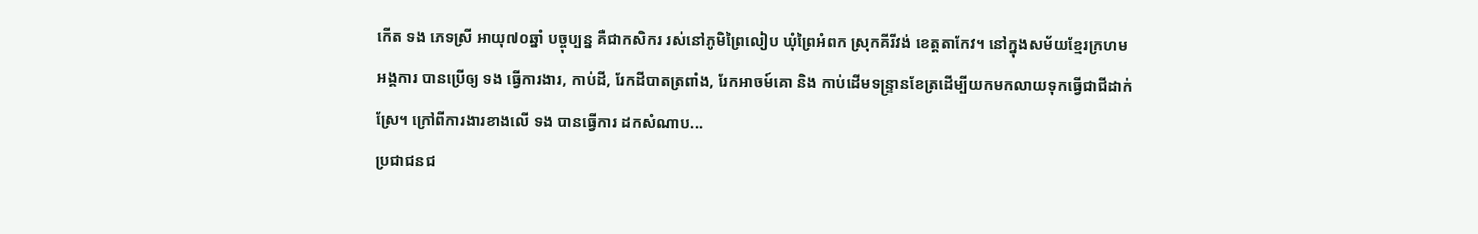កើត ទង ភេទស្រី អាយុ៧០ឆ្នាំ បច្ចុប្បន្ន គឺជាកសិករ រស់នៅភូមិព្រៃលៀប ឃុំព្រៃអំពក ស្រុកគីរីវង់ ខេត្តតាកែវ។ នៅក្នុងសម័យខ្មែរក្រហម អង្គការ បានប្រើឲ្យ ទង ធ្វើការងារ, កាប់ដី, រែកដីបាតត្រពាំង, រែកអាចម៍គោ និង កាប់ដើមទន្រ្ទានខែត្រដើម្បីយកមកលាយទុកធ្វើជាជីដាក់ស្រែ។ ក្រៅពីការងារខាងលើ ទង បានធ្វើការ ដកសំណាប...
ប្រជាជនជ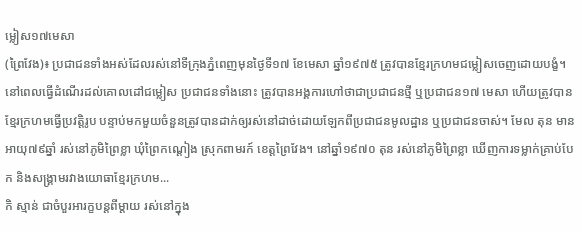ម្លៀស១៧មេសា
(ព្រៃវែង)៖ ប្រជាជនទាំងអស់ដែលរស់នៅទីក្រុងភ្នំពេញមុនថ្ងៃទី១៧ ខែមេសា ឆ្នាំ១៩៧៥ ត្រូវបានខ្មែរក្រហមជម្លៀសចេញដោយបង្ខំ។ នៅពេលធ្វើដំណើរដល់គោលដៅជម្លៀស ប្រជាជនទាំងនោះ ត្រូវបានអង្គការហៅថាជាប្រជាជនថ្មី ឬប្រជាជន១៧ មេសា ហើយត្រូវបានខ្មែរក្រហមធ្វើប្រវត្តិរូប បន្ទាប់មកមួយចំនួនត្រូវបានដាក់ឲ្យរស់នៅដាច់ដោយឡែកពីប្រជាជនមូលដ្ឋាន ឬប្រជាជនចាស់។ មែល តុន មានអាយុ៧៩ឆ្នាំ រស់នៅភូមិព្រៃខ្លា ឃុំព្រៃកណ្តៀង ស្រុកពាមរក៍ ខេត្តព្រៃវែង។ នៅឆ្នាំ១៩៧០ តុន រស់នៅភូមិព្រៃខ្លា ឃើញការទម្លាក់គ្រាប់បែក និងសង្គ្រាមរវាងយោធាខ្មែរក្រហម...
កិ ស្មាន់ ជាចំបួរអារក្ខបន្តពីម្តាយ រស់នៅក្នុង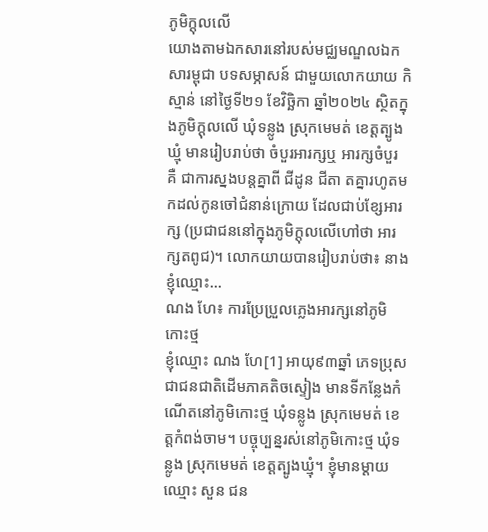ភូមិក្ដុលលើ
យោងតាមឯកសារនៅរបស់មជ្ឈមណ្ឌលឯកសារម្ពុជា បទសម្ភាសន៍ ជាមួយលោកយាយ កិ ស្មាន់ នៅថ្ងៃទី២១ ខែវិច្ឆិកា ឆ្នាំ២០២៤ ស្ថិតក្នុងភូមិក្ដុលលើ ឃុំទន្លូង ស្រុកមេមត់ ខេត្តត្បូងឃ្មុំ មានរៀបរាប់ថា ចំបួរអារក្សឬ អារក្សចំបួរ គឺ ជាការស្នងបន្តគ្នាពី ជីដូន ជីតា តគ្នារហូតមកដល់កូនចៅជំនាន់ក្រោយ ដែលជាប់ខ្សែអារក្ស (ប្រជាជននៅក្នុងភូមិក្ដុលលើហៅថា អារក្សតពូជ)។ លោកយាយបានរៀបរាប់ថា៖ នាងខ្ញុំឈ្មោះ...
ណង ហែ៖ ការប្រែប្រួលភ្លេងអារក្សនៅភូមិកោះថ្ម
ខ្ញុំឈ្មោះ ណង ហែ[1] អាយុ៩៣ឆ្នាំ ភេទប្រុស ជាជនជាតិដើមភាគតិចស្ទៀង មានទីកន្លែងកំណើតនៅភូមិកោះថ្ម ឃុំទន្លូង ស្រុកមេមត់ ខេត្តកំពង់ចាម។ បច្ចុប្បន្នរស់នៅភូមិកោះថ្ម ឃុំទន្លូង ស្រុកមេមត់ ខេត្តត្បូងឃ្មុំ។ ខ្ញុំមានម្ដាយឈ្មោះ សួន ជន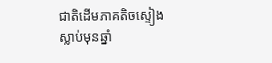ជាតិដើមភាគតិចស្ទៀង ស្លាប់មុនឆ្នាំ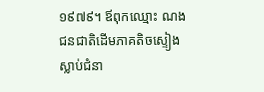១៩៧៩។ ឪពុកឈ្មោះ ណង ជនជាតិដើមភាគតិចស្ទៀង ស្លាប់ជំនា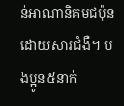ន់អាណានិគមជប៉ុនដោយសារជំងឺ។ បងប្អូន៥នាក់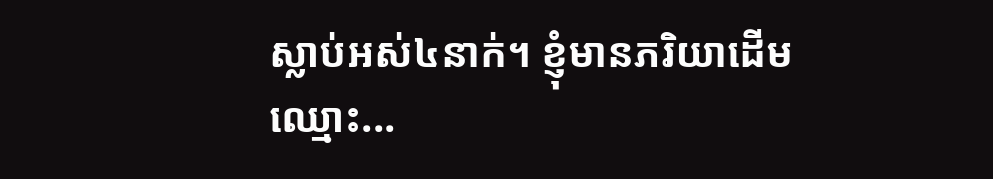ស្លាប់អស់៤នាក់។ ខ្ញុំមានភរិយាដើមឈ្មោះ...